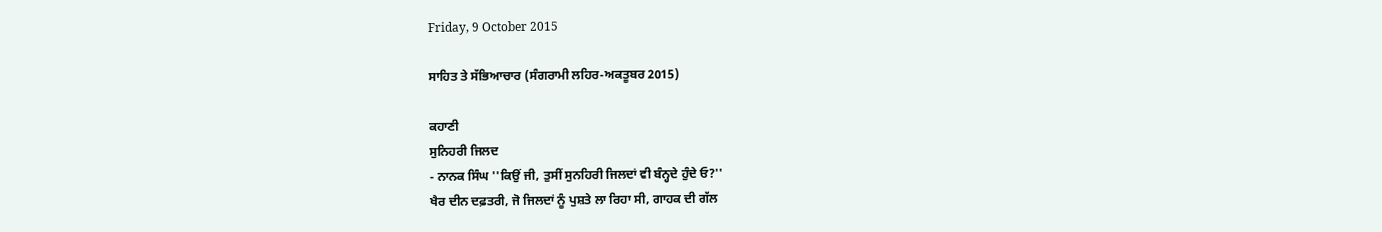Friday, 9 October 2015

ਸਾਹਿਤ ਤੇ ਸੱਭਿਆਚਾਰ (ਸੰਗਰਾਮੀ ਲਹਿਰ-ਅਕਤੂਬਰ 2015)

ਕਹਾਣੀ
ਸੁਨਿਹਰੀ ਜਿਲਦ
- ਨਾਨਕ ਸਿੰਘ ''ਕਿਉਂ ਜੀ, ਤੁਸੀਂ ਸੁਨਹਿਰੀ ਜਿਲਦਾਂ ਵੀ ਬੰਨ੍ਹਦੇ ਹੁੰਦੇ ਓ?''
ਖੈਰ ਦੀਨ ਦਫ਼ਤਰੀ, ਜੋ ਜਿਲਦਾਂ ਨੂੰ ਪੁਸ਼ਤੇ ਲਾ ਰਿਹਾ ਸੀ, ਗਾਹਕ ਦੀ ਗੱਲ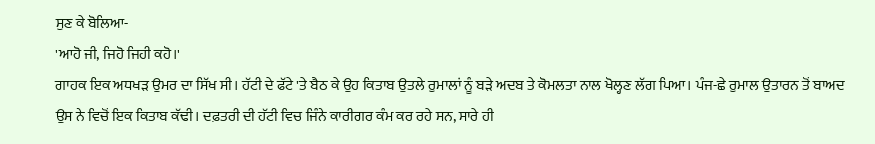ਸੁਣ ਕੇ ਬੋਲਿਆ-
'ਆਹੋ ਜੀ, ਜਿਹੋ ਜਿਹੀ ਕਹੋ।'
ਗਾਹਕ ਇਕ ਅਧਖੜ ਉਮਰ ਦਾ ਸਿੱਖ ਸੀ। ਹੱਟੀ ਦੇ ਫੱਟੇ 'ਤੇ ਬੈਠ ਕੇ ਉਹ ਕਿਤਾਬ ਉਤਲੇ ਰੁਮਾਲਾਂ ਨੂੰ ਬੜੇ ਅਦਬ ਤੇ ਕੋਮਲਤਾ ਨਾਲ ਖੋਲ੍ਹਣ ਲੱਗ ਪਿਆ। ਪੰਜ-ਛੇ ਰੁਮਾਲ ਉਤਾਰਨ ਤੋਂ ਬਾਅਦ ਉਸ ਨੇ ਵਿਚੋਂ ਇਕ ਕਿਤਾਬ ਕੱਢੀ। ਦਫ਼ਤਰੀ ਦੀ ਹੱਟੀ ਵਿਚ ਜਿੰਨੇ ਕਾਰੀਗਰ ਕੰਮ ਕਰ ਰਹੇ ਸਨ, ਸਾਰੇ ਹੀ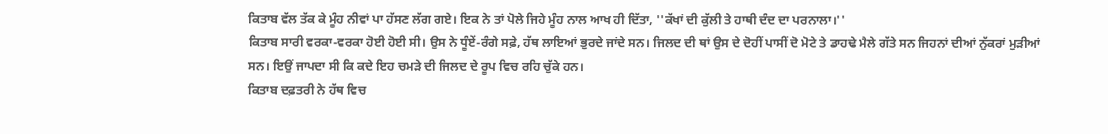ਕਿਤਾਬ ਵੱਲ ਤੱਕ ਕੇ ਮੂੰਹ ਨੀਵਾਂ ਪਾ ਹੱਸਣ ਲੱਗ ਗਏ। ਇਕ ਨੇ ਤਾਂ ਪੋਲੇ ਜਿਹੇ ਮੂੰਹ ਨਾਲ ਆਖ ਹੀ ਦਿੱਤਾ, ''ਕੱਖਾਂ ਦੀ ਕੁੱਲੀ ਤੇ ਹਾਥੀ ਦੰਦ ਦਾ ਪਰਨਾਲਾ।''
ਕਿਤਾਬ ਸਾਰੀ ਵਰਕਾ-ਵਰਕਾ ਹੋਈ ਹੋਈ ਸੀ। ਉਸ ਨੇ ਧੂੰਏਂ-ਰੰਗੇ ਸਫ਼ੇ, ਹੱਥ ਲਾਇਆਂ ਭੁਰਦੇ ਜਾਂਦੇ ਸਨ। ਜਿਲਦ ਦੀ ਥਾਂ ਉਸ ਦੇ ਦੋਹੀਂ ਪਾਸੀਂ ਦੋ ਮੋਟੇ ਤੇ ਡਾਹਢੇ ਮੈਲੇ ਗੱਤੇ ਸਨ ਜਿਹਨਾਂ ਦੀਆਂ ਨੁੱਕਰਾਂ ਮੁੜੀਆਂ ਸਨ। ਇਉਂ ਜਾਪਦਾ ਸੀ ਕਿ ਕਦੇ ਇਹ ਚਮੜੇ ਦੀ ਜਿਲਦ ਦੇ ਰੂਪ ਵਿਚ ਰਹਿ ਚੁੱਕੇ ਹਨ।
ਕਿਤਾਬ ਦਫ਼ਤਰੀ ਨੇ ਹੱਥ ਵਿਚ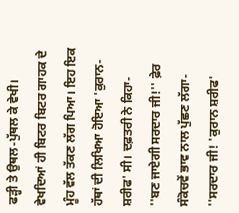ਫੜ੍ਹੀ ਤੇ ਉਥਲ-ਪੁੱਥਲ ਕੇ ਵੇਖੀ। ਵੇਖਦਿਆਂ ਹੀ ਬਿਟਰ ਬਿਟਰ ਗਾਹਕ ਦੇ ਮੂੰਹ ਵੱਲ ਤੱਕਣ ਲੱਗ ਪਿਆ। ਇਹ ਇਕ ਹੱਥਾਂ ਦੀ ਲਿਖਿਆ ਹੋਇਆ 'ਕੁਰਾਨ-ਸ਼ਰੀਫ' ਸੀ। ਦਫ਼ਤਰੀ ਨੇ ਕਿਹਾ-
''ਬਣ ਜਾਏਗੀ ਸਰਦਾਰ ਜੀ!'' ਫ਼ੇਰ ਸੰਕੋਚਵੇਂ ਭਾਵ ਨਾਲ ਪੁੱਛਣ ਲੱਗਾ-
''ਸਰਦਾਰ ਜੀ! 'ਕੁਰਾਨ ਸ਼ਰੀਫ'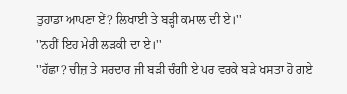ਤੁਹਾਡਾ ਆਪਣਾ ਏਂ? ਲਿਖਾਈ ਤੇ ਬੜ੍ਹੀ ਕਮਾਲ ਦੀ ਏ।''
''ਨਹੀਂ ਇਹ ਮੇਰੀ ਲੜਕੀ ਦਾ ਏ।''
''ਹੱਛਾ? ਚੀਜ਼ ਤੇ ਸਰਦਾਰ ਜੀ ਬੜੀ ਚੰਗੀ ਏ ਪਰ ਵਰਕੇ ਬੜੇ ਖਸਤਾ ਹੋ ਗਏ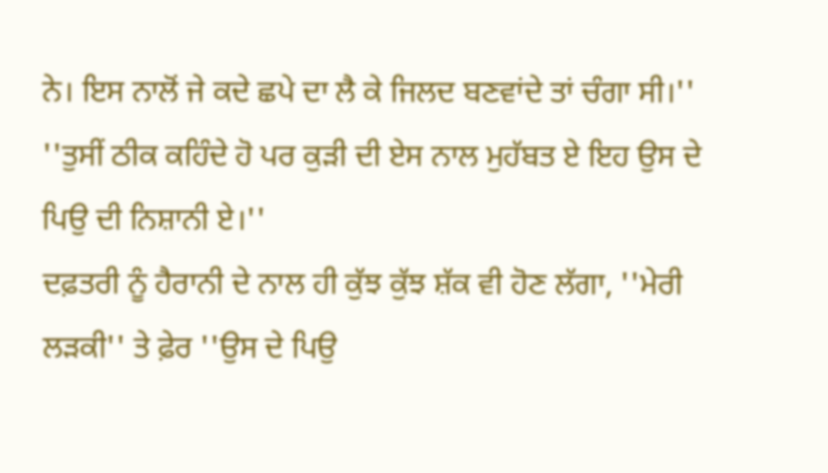ਨੇ। ਇਸ ਨਾਲੋਂ ਜੇ ਕਦੇ ਛਪੇ ਦਾ ਲੈ ਕੇ ਜਿਲਦ ਬਣਵਾਂਦੇ ਤਾਂ ਚੰਗਾ ਸੀ।''
''ਤੁਸੀਂ ਠੀਕ ਕਹਿੰਦੇ ਹੋ ਪਰ ਕੁੜੀ ਦੀ ਏਸ ਨਾਲ ਮੁਹੱਬਤ ਏ ਇਹ ਉਸ ਦੇ ਪਿਉ ਦੀ ਨਿਸ਼ਾਨੀ ਏ।''
ਦਫ਼ਤਰੀ ਨੂੰ ਹੈਰਾਨੀ ਦੇ ਨਾਲ ਹੀ ਕੁੱਝ ਕੁੱਝ ਸ਼ੱਕ ਵੀ ਹੋਣ ਲੱਗਾ, ''ਮੇਰੀ ਲੜਕੀ'' ਤੇ ਫ਼ੇਰ ''ਉਸ ਦੇ ਪਿਉ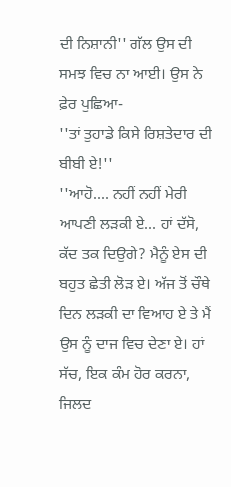ਦੀ ਨਿਸ਼ਾਨੀ'' ਗੱਲ ਉਸ ਦੀ ਸਮਝ ਵਿਚ ਨਾ ਆਈ। ਉਸ ਨੇ ਫ਼ੇਰ ਪੁਛਿਆ-
''ਤਾਂ ਤੁਹਾਡੇ ਕਿਸੇ ਰਿਸ਼ਤੇਦਾਰ ਦੀ ਬੀਬੀ ਏ!''
''ਆਹੋ.... ਨਹੀਂ ਨਹੀਂ ਮੇਰੀ ਆਪਣੀ ਲੜਕੀ ਏ... ਹਾਂ ਦੱਸੋ, ਕੱਦ ਤਕ ਦਿਉਗੇ? ਮੈਨੂੰ ਏਸ ਦੀ ਬਹੁਤ ਛੇਤੀ ਲੋੜ ਏ। ਅੱਜ ਤੋਂ ਚੌਥੇ ਦਿਨ ਲੜਕੀ ਦਾ ਵਿਆਹ ਏ ਤੇ ਮੈਂ ਉਸ ਨੂੰ ਦਾਜ ਵਿਚ ਦੇਣਾ ਏ। ਹਾਂ ਸੱਚ, ਇਕ ਕੰਮ ਹੋਰ ਕਰਨਾ, ਜਿਲਦ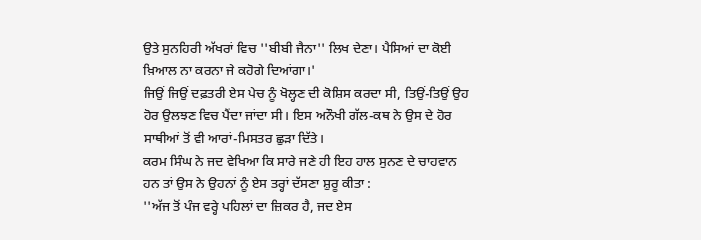ਉਤੇ ਸੁਨਹਿਰੀ ਅੱਖਰਾਂ ਵਿਚ ''ਬੀਬੀ ਜੈਨਾ'' ਲਿਖ ਦੇਣਾ। ਪੈਸਿਆਂ ਦਾ ਕੋਈ ਖ਼ਿਆਲ ਨਾ ਕਰਨਾ ਜੇ ਕਹੋਗੇ ਦਿਆਂਗਾ।'
ਜਿਉਂ ਜਿਉਂ ਦਫ਼ਤਰੀ ਏਸ ਪੇਚ ਨੂੰ ਖੋਲ੍ਹਣ ਦੀ ਕੋਸ਼ਿਸ ਕਰਦਾ ਸੀ, ਤਿਉਂ-ਤਿਉਂ ਉਹ ਹੋਰ ਉਲਝਣ ਵਿਚ ਪੈਂਦਾ ਜਾਂਦਾ ਸੀ। ਇਸ ਅਨੌਖੀ ਗੱਲ-ਕਥ ਨੇ ਉਸ ਦੇ ਹੋਰ ਸਾਥੀਆਂ ਤੋਂ ਵੀ ਆਰਾਂ-ਮਿਸਤਰ ਛੁੜਾ ਦਿੱਤੇ।
ਕਰਮ ਸਿੰਘ ਨੇ ਜਦ ਵੇਖਿਆ ਕਿ ਸਾਰੇ ਜਣੇ ਹੀ ਇਹ ਹਾਲ ਸੁਨਣ ਦੇ ਚਾਹਵਾਨ ਹਨ ਤਾਂ ਉਸ ਨੇ ਉਹਨਾਂ ਨੂੰ ਏਸ ਤਰ੍ਹਾਂ ਦੱਸਣਾ ਸ਼ੁਰੂ ਕੀਤਾ :
''ਅੱਜ ਤੋਂ ਪੰਜ ਵਰ੍ਹੇ ਪਹਿਲਾਂ ਦਾ ਜ਼ਿਕਰ ਹੈ, ਜਦ ਏਸ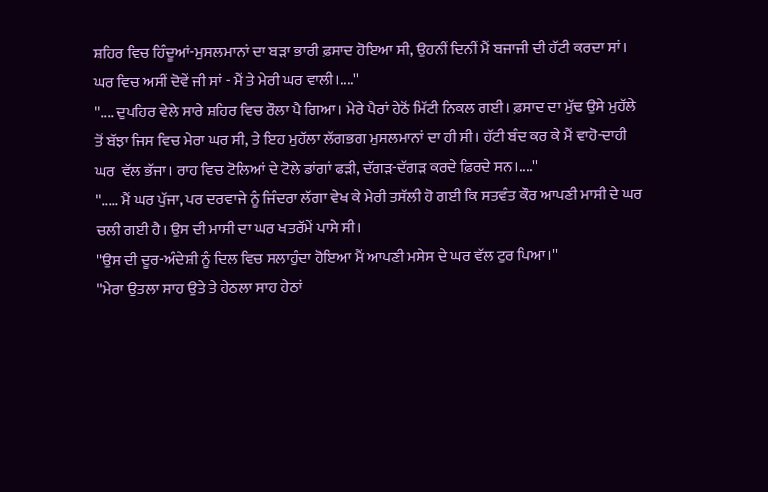ਸ਼ਹਿਰ ਵਿਚ ਹਿੰਦੂਆਂ-ਮੁਸਲਮਾਨਾਂ ਦਾ ਬੜਾ ਭਾਰੀ ਫ਼ਸਾਦ ਹੋਇਆ ਸੀ, ਉਹਨੀਂ ਦਿਨੀਂ ਮੈਂ ਬਜਾਜੀ ਦੀ ਹੱਟੀ ਕਰਦਾ ਸਾਂ। ਘਰ ਵਿਚ ਅਸੀਂ ਦੋਵੇਂ ਜੀ ਸਾਂ - ਮੈਂ ਤੇ ਮੇਰੀ ਘਰ ਵਾਲੀ।....''
''.... ਦੁਪਹਿਰ ਵੇਲੇ ਸਾਰੇ ਸ਼ਹਿਰ ਵਿਚ ਰੌਲਾ ਪੈ ਗਿਆ। ਮੇਰੇ ਪੈਰਾਂ ਹੇਠੋਂ ਮਿੱਟੀ ਨਿਕਲ ਗਈ। ਫ਼ਸਾਦ ਦਾ ਮੁੱਢ ਉਸੇ ਮੁਹੱਲੇ ਤੋਂ ਬੱਝਾ ਜਿਸ ਵਿਚ ਮੇਰਾ ਘਰ ਸੀ, ਤੇ ਇਹ ਮੁਹੱਲਾ ਲੱਗਭਗ ਮੁਸਲਮਾਨਾਂ ਦਾ ਹੀ ਸੀ। ਹੱਟੀ ਬੰਦ ਕਰ ਕੇ ਮੈਂ ਵਾਹੋ-ਦਾਹੀ ਘਰ  ਵੱਲ ਭੱਜਾ। ਰਾਹ ਵਿਚ ਟੋਲਿਆਂ ਦੇ ਟੋਲੇ ਡਾਂਗਾਂ ਫੜੀ, ਦੱਗੜ-ਦੱਗੜ ਕਰਦੇ ਫ਼ਿਰਦੇ ਸਨ।....''
''..... ਮੈਂ ਘਰ ਪੁੱਜਾ, ਪਰ ਦਰਵਾਜੇ ਨੂੰ ਜਿੰਦਰਾ ਲੱਗਾ ਵੇਖ ਕੇ ਮੇਰੀ ਤਸੱਲੀ ਹੋ ਗਈ ਕਿ ਸਤਵੰਤ ਕੌਰ ਆਪਣੀ ਮਾਸੀ ਦੇ ਘਰ ਚਲੀ ਗਈ ਹੈ। ਉਸ ਦੀ ਮਾਸੀ ਦਾ ਘਰ ਖਤਰੱਮੇਂ ਪਾਸੇ ਸੀ।
''ਉਸ ਦੀ ਦੂਰ-ਅੰਦੇਸ਼ੀ ਨੂੰ ਦਿਲ ਵਿਚ ਸਲਾਹੁੰਦਾ ਹੋਇਆ ਮੈਂ ਆਪਣੀ ਮਸੇਸ ਦੇ ਘਰ ਵੱਲ ਟੁਰ ਪਿਆ।''
''ਮੇਰਾ ਉਤਲਾ ਸਾਹ ਉਤੇ ਤੇ ਹੇਠਲਾ ਸਾਹ ਹੇਠਾਂ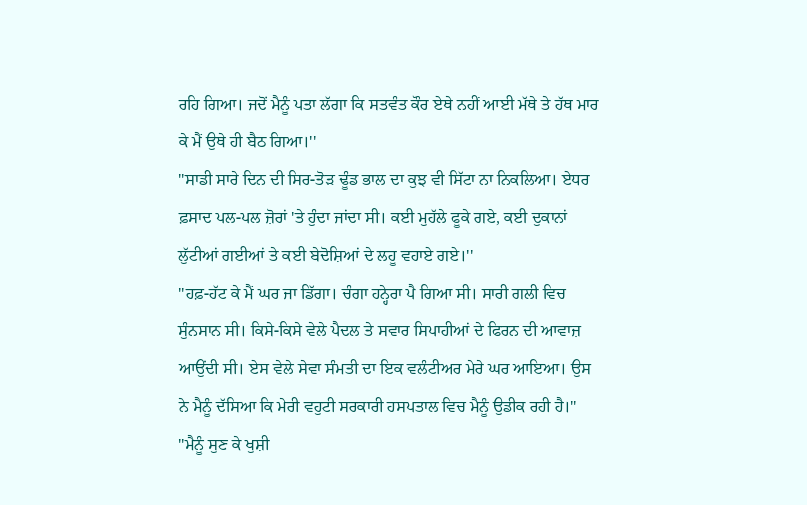ਰਹਿ ਗਿਆ। ਜਦੋਂ ਮੈਨੂੰ ਪਤਾ ਲੱਗਾ ਕਿ ਸਤਵੰਤ ਕੌਰ ਏਥੇ ਨਹੀਂ ਆਈ ਮੱਥੇ ਤੇ ਹੱਥ ਮਾਰ ਕੇ ਮੈਂ ਉਥੇ ਹੀ ਬੈਠ ਗਿਆ।''
''ਸਾਡੀ ਸਾਰੇ ਦਿਨ ਦੀ ਸਿਰ-ਤੋੜ ਢੂੰਡ ਭਾਲ ਦਾ ਕੁਝ ਵੀ ਸਿੱਟਾ ਨਾ ਨਿਕਲਿਆ। ਏਧਰ ਫ਼ਸਾਦ ਪਲ-ਪਲ ਜ਼ੋਰਾਂ 'ਤੇ ਹੁੰਦਾ ਜਾਂਦਾ ਸੀ। ਕਈ ਮੁਹੱਲੇ ਫੂਕੇ ਗਏ, ਕਈ ਦੁਕਾਨਾਂ ਲੁੱਟੀਆਂ ਗਈਆਂ ਤੇ ਕਈ ਬੇਦੋਸ਼ਿਆਂ ਦੇ ਲਹੂ ਵਹਾਏ ਗਏ।''
''ਹਫ਼-ਹੱਟ ਕੇ ਮੈਂ ਘਰ ਜਾ ਡਿੱਗਾ। ਚੰਗਾ ਹਨ੍ਹੇਰਾ ਪੈ ਗਿਆ ਸੀ। ਸਾਰੀ ਗਲੀ ਵਿਚ ਸੁੰਨਸਾਨ ਸੀ। ਕਿਸੇ-ਕਿਸੇ ਵੇਲੇ ਪੈਦਲ ਤੇ ਸਵਾਰ ਸਿਪਾਹੀਆਂ ਦੇ ਫਿਰਨ ਦੀ ਆਵਾਜ਼ ਆਉਂਦੀ ਸੀ। ਏਸ ਵੇਲੇ ਸੇਵਾ ਸੰਮਤੀ ਦਾ ਇਕ ਵਲੰਟੀਅਰ ਮੇਰੇ ਘਰ ਆਇਆ। ਉਸ ਨੇ ਮੈਨੂੰ ਦੱਸਿਆ ਕਿ ਮੇਰੀ ਵਹੁਟੀ ਸਰਕਾਰੀ ਹਸਪਤਾਲ ਵਿਚ ਮੈਨੂੰ ਉਡੀਕ ਰਹੀ ਹੈ।''
''ਮੈਨੂੰ ਸੁਣ ਕੇ ਖੁਸ਼ੀ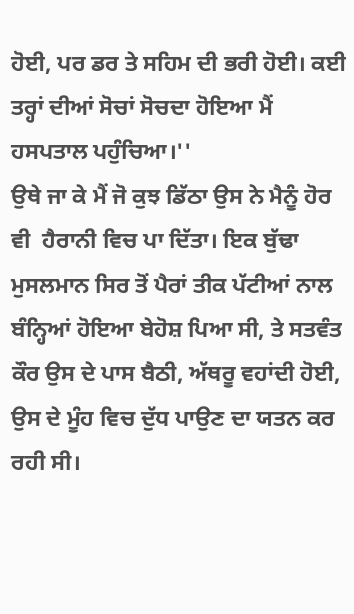ਹੋਈ, ਪਰ ਡਰ ਤੇ ਸਹਿਮ ਦੀ ਭਰੀ ਹੋਈ। ਕਈ ਤਰ੍ਹਾਂ ਦੀਆਂ ਸੋਚਾਂ ਸੋਚਦਾ ਹੋਇਆ ਮੈਂ ਹਸਪਤਾਲ ਪਹੁੰਚਿਆ।''
ਉਥੇ ਜਾ ਕੇ ਮੈਂ ਜੋ ਕੁਝ ਡਿੱਠਾ ਉਸ ਨੇ ਮੈਨੂੰ ਹੋਰ ਵੀ  ਹੈਰਾਨੀ ਵਿਚ ਪਾ ਦਿੱਤਾ। ਇਕ ਬੁੱਢਾ ਮੁਸਲਮਾਨ ਸਿਰ ਤੋਂ ਪੈਰਾਂ ਤੀਕ ਪੱਟੀਆਂ ਨਾਲ ਬੰਨ੍ਹਿਆਂ ਹੋਇਆ ਬੇਹੋਸ਼ ਪਿਆ ਸੀ, ਤੇ ਸਤਵੰਤ ਕੌਰ ਉਸ ਦੇ ਪਾਸ ਬੈਠੀ, ਅੱਥਰੂ ਵਹਾਂਦੀ ਹੋਈ, ਉਸ ਦੇ ਮੂੰਹ ਵਿਚ ਦੁੱਧ ਪਾਉਣ ਦਾ ਯਤਨ ਕਰ ਰਹੀ ਸੀ।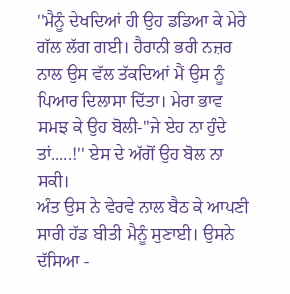''ਮੈਨੂੰ ਦੇਖਦਿਆਂ ਹੀ ਉਹ ਡਡਿਆ ਕੇ ਮੇਰੇ ਗੱਲ ਲੱਗ ਗਈ। ਹੈਰਾਨੀ ਭਰੀ ਨਜ਼ਰ ਨਾਲ ਉਸ ਵੱਲ ਤੱਕਦਿਆਂ ਮੈਂ ਉਸ ਨੂੰ ਪਿਆਰ ਦਿਲਾਸਾ ਦਿੱਤਾ। ਮੇਰਾ ਭਾਵ ਸਮਝ ਕੇ ਉਹ ਬੋਲੀ-''ਜੇ ਏਹ ਨਾ ਹੁੰਦੇ ਤਾਂ.....!'' ਏਸ ਦੇ ਅੱਗੋਂ ਉਹ ਬੋਲ ਨਾ ਸਕੀ।
ਅੰਤ ਉਸ ਨੇ ਵੇਰਵੇ ਨਾਲ ਬੈਠ ਕੇ ਆਪਣੀ ਸਾਰੀ ਹੱਡ ਬੀਤੀ ਮੈਨੂੰ ਸੁਣਾਈ। ਉਸਨੇ ਦੱਸਿਆ -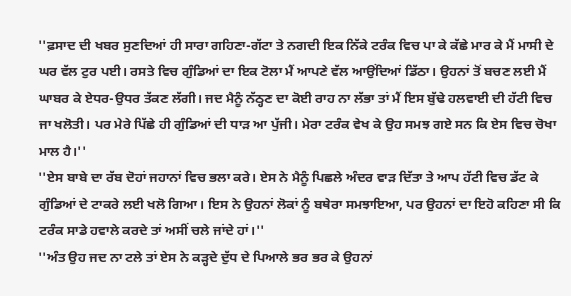''ਫ਼ਸਾਦ ਦੀ ਖਬਰ ਸੁਣਦਿਆਂ ਹੀ ਸਾਰਾ ਗਹਿਣਾ-ਗੱਟਾ ਤੇ ਨਗਦੀ ਇਕ ਨਿੱਕੇ ਟਰੰਕ ਵਿਚ ਪਾ ਕੇ ਕੱਛੇ ਮਾਰ ਕੇ ਮੈਂ ਮਾਸੀ ਦੇ ਘਰ ਵੱਲ ਟੁਰ ਪਈ। ਰਸਤੇ ਵਿਚ ਗੁੰਡਿਆਂ ਦਾ ਇਕ ਟੋਲਾ ਮੈਂ ਆਪਣੇ ਵੱਲ ਆਉਂਦਿਆਂ ਡਿੱਠਾ। ਉਹਨਾਂ ਤੋਂ ਬਚਣ ਲਈ ਮੈਂ ਘਾਬਰ ਕੇ ਏਧਰ-ਉਧਰ ਤੱਕਣ ਲੱਗੀ। ਜਦ ਮੈਨੂੰ ਨੱਠ੍ਹਣ ਦਾ ਕੋਈ ਰਾਹ ਨਾ ਲੱਭਾ ਤਾਂ ਮੈਂ ਇਸ ਬੁੱਢੇ ਹਲਵਾਈ ਦੀ ਹੱਟੀ ਵਿਚ ਜਾ ਖਲੋਤੀ। ਪਰ ਮੇਰੇ ਪਿੱਛੇ ਹੀ ਗੁੰਡਿਆਂ ਦੀ ਧਾੜ ਆ ਪੁੱਜੀ। ਮੇਰਾ ਟਰੰਕ ਵੇਖ ਕੇ ਉਹ ਸਮਝ ਗਏ ਸਨ ਕਿ ਏਸ ਵਿਚ ਚੋਖਾ ਮਾਲ ਹੈ।''
''ਏਸ ਬਾਬੇ ਦਾ ਰੱਬ ਦੋਹਾਂ ਜਹਾਨਾਂ ਵਿਚ ਭਲਾ ਕਰੇ। ਏਸ ਨੇ ਮੈਨੂੰ ਪਿਛਲੇ ਅੰਦਰ ਵਾੜ ਦਿੱਤਾ ਤੇ ਆਪ ਹੱਟੀ ਵਿਚ ਡੱਟ ਕੇ ਗੁੰਡਿਆਂ ਦੇ ਟਾਕਰੇ ਲਈ ਖਲੋ ਗਿਆ। ਇਸ ਨੇ ਉਹਨਾਂ ਲੋਕਾਂ ਨੂੰ ਬਥੇਰਾ ਸਮਝਾਇਆ, ਪਰ ਉਹਨਾਂ ਦਾ ਇਹੋ ਕਹਿਣਾ ਸੀ ਕਿ ਟਰੰਕ ਸਾਡੇ ਹਵਾਲੇ ਕਰਦੇ ਤਾਂ ਅਸੀਂ ਚਲੇ ਜਾਂਦੇ ਹਾਂ।''
''ਅੰਤ ਉਹ ਜਦ ਨਾ ਟਲੇ ਤਾਂ ਏਸ ਨੇ ਕੜ੍ਹਦੇ ਦੁੱਧ ਦੇ ਪਿਆਲੇ ਭਰ ਭਰ ਕੇ ਉਹਨਾਂ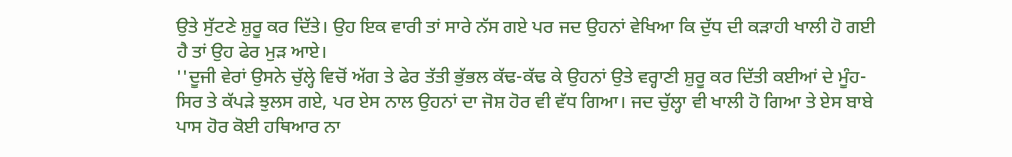ਉਤੇ ਸੁੱਟਣੇ ਸ਼ੁਰੂ ਕਰ ਦਿੱਤੇ। ਉਹ ਇਕ ਵਾਰੀ ਤਾਂ ਸਾਰੇ ਨੱਸ ਗਏ ਪਰ ਜਦ ਉਹਨਾਂ ਵੇਖਿਆ ਕਿ ਦੁੱਧ ਦੀ ਕੜਾਹੀ ਖਾਲੀ ਹੋ ਗਈ ਹੈ ਤਾਂ ਉਹ ਫੇਰ ਮੁੜ ਆਏ।
''ਦੂਜੀ ਵੇਰਾਂ ਉਸਨੇ ਚੁੱਲ੍ਹੇ ਵਿਚੋਂ ਅੱਗ ਤੇ ਫੇਰ ਤੱਤੀ ਭੁੱਭਲ ਕੱਢ-ਕੱਢ ਕੇ ਉਹਨਾਂ ਉਤੇ ਵਰ੍ਹਾਣੀ ਸ਼ੁਰੂ ਕਰ ਦਿੱਤੀ ਕਈਆਂ ਦੇ ਮੂੰਹ-ਸਿਰ ਤੇ ਕੱਪੜੇ ਝੁਲਸ ਗਏ, ਪਰ ਏਸ ਨਾਲ ਉਹਨਾਂ ਦਾ ਜੋਸ਼ ਹੋਰ ਵੀ ਵੱਧ ਗਿਆ। ਜਦ ਚੁੱਲ੍ਹਾ ਵੀ ਖਾਲੀ ਹੋ ਗਿਆ ਤੇ ਏਸ ਬਾਬੇ ਪਾਸ ਹੋਰ ਕੋਈ ਹਥਿਆਰ ਨਾ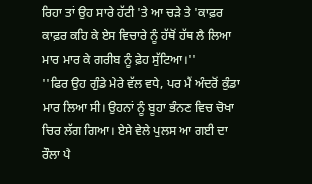ਰਿਹਾ ਤਾਂ ਉਹ ਸਾਰੇ ਹੱਟੀ 'ਤੇ ਆ ਚੜੇ ਤੇ 'ਕਾਫ਼ਰ ਕਾਫ਼ਰ ਕਹਿ ਕੇ ਏਸ ਵਿਚਾਰੇ ਨੂੰ ਹੱਥੋਂ ਹੱਥ ਲੈ ਲਿਆ ਮਾਰ ਮਾਰ ਕੇ ਗਰੀਬ ਨੂੰ ਫ਼ੇਹ ਸੁੱਟਿਆ।''
''ਫਿਰ ਉਹ ਗੁੰਡੇ ਮੇਰੇ ਵੱਲ ਵਧੇ, ਪਰ ਮੈਂ ਅੰਦਰੋਂ ਕੁੰਡਾ ਮਾਰ ਲਿਆ ਸੀ। ਉਹਨਾਂ ਨੂੰ ਬੂਹਾ ਭੰਨਣ ਵਿਚ ਚੋਖਾ ਚਿਰ ਲੱਗ ਗਿਆ। ਏਸੇ ਵੇਲੇ ਪੁਲਸ ਆ ਗਈ ਦਾ ਰੌਲਾ ਪੈ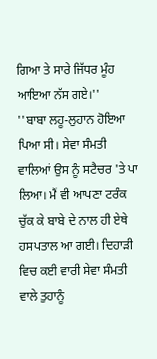ਗਿਆ ਤੇ ਸਾਰੇ ਜਿੱਧਰ ਮੂੰਹ ਆਇਆ ਨੱਸ ਗਏ।''
''ਬਾਬਾ ਲਹੂ-ਲੁਹਾਨ ਹੋਇਆ ਪਿਆ ਸੀ। ਸੇਵਾ ਸੰਮਤੀ ਵਾਲਿਆਂ ਉਸ ਨੂੰ ਸਟੈਚਰ 'ਤੇ ਪਾ ਲਿਆ। ਮੈਂ ਵੀ ਆਪਣਾ ਟਰੰਕ ਚੁੱਕ ਕੇ ਬਾਬੇ ਦੇ ਨਾਲ ਹੀ ਏਥੇ ਹਸਪਤਾਲ ਆ ਗਈ। ਦਿਹਾੜੀ ਵਿਚ ਕਈ ਵਾਰੀ ਸੇਵਾ ਸੰਮਤੀ ਵਾਲੇ ਤੁਹਾਨੂੰ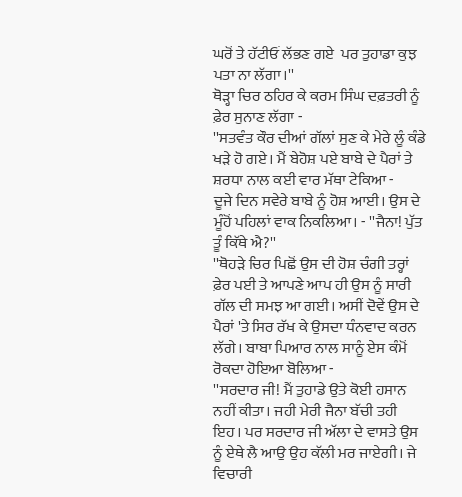ਘਰੋਂ ਤੇ ਹੱਟੀਓਂ ਲੱਭਣ ਗਏ  ਪਰ ਤੁਹਾਡਾ ਕੁਝ ਪਤਾ ਨਾ ਲੱਗਾ।''
ਥੋੜ੍ਹਾ ਚਿਰ ਠਹਿਰ ਕੇ ਕਰਮ ਸਿੰਘ ਦਫ਼ਤਰੀ ਨੂੰ ਫ਼ੇਰ ਸੁਨਾਣ ਲੱਗਾ -
''ਸਤਵੰਤ ਕੌਰ ਦੀਆਂ ਗੱਲਾਂ ਸੁਣ ਕੇ ਮੇਰੇ ਲੂੰ ਕੰਡੇ ਖੜੇ ਹੋ ਗਏ। ਮੈਂ ਬੇਹੋਸ਼ ਪਏ ਬਾਬੇ ਦੇ ਪੈਰਾਂ ਤੇ ਸ਼ਰਧਾ ਨਾਲ ਕਈ ਵਾਰ ਮੱਥਾ ਟੇਕਿਆ -
ਦੂਜੇ ਦਿਨ ਸਵੇਰੇ ਬਾਬੇ ਨੂੰ ਹੋਸ਼ ਆਈ। ਉਸ ਦੇ ਮੂੰਹੋਂ ਪਹਿਲਾਂ ਵਾਕ ਨਿਕਲਿਆ। - ''ਜੈਨਾ! ਪੁੱਤ ਤੂੰ ਕਿੱਥੇ ਐ?''
''ਥੋਹੜੇ ਚਿਰ ਪਿਛੋਂ ਉਸ ਦੀ ਹੋਸ਼ ਚੰਗੀ ਤਰ੍ਹਾਂ ਫ਼ੇਰ ਪਈ ਤੇ ਆਪਣੇ ਆਪ ਹੀ ਉਸ ਨੂੰ ਸਾਰੀ ਗੱਲ ਦੀ ਸਮਝ ਆ ਗਈ। ਅਸੀਂ ਦੋਵੇਂ ਉਸ ਦੇ ਪੈਰਾਂ 'ਤੇ ਸਿਰ ਰੱਖ ਕੇ ਉਸਦਾ ਧੰਨਵਾਦ ਕਰਨ ਲੱਗੇ। ਬਾਬਾ ਪਿਆਰ ਨਾਲ ਸਾਨੂੰ ਏਸ ਕੰਮੋਂ ਰੋਕਦਾ ਹੋਇਆ ਬੋਲਿਆ -
''ਸਰਦਾਰ ਜੀ! ਮੈਂ ਤੁਹਾਡੇ ਉਤੇ ਕੋਈ ਹਸਾਨ ਨਹੀਂ ਕੀਤਾ। ਜਹੀ ਮੇਰੀ ਜੈਨਾ ਬੱਚੀ ਤਹੀ ਇਹ। ਪਰ ਸਰਦਾਰ ਜੀ ਅੱਲਾ ਦੇ ਵਾਸਤੇ ਉਸ ਨੂੰ ਏਥੇ ਲੈ ਆਉ ਉਹ ਕੱਲੀ ਮਰ ਜਾਏਗੀ। ਜੇ ਵਿਚਾਰੀ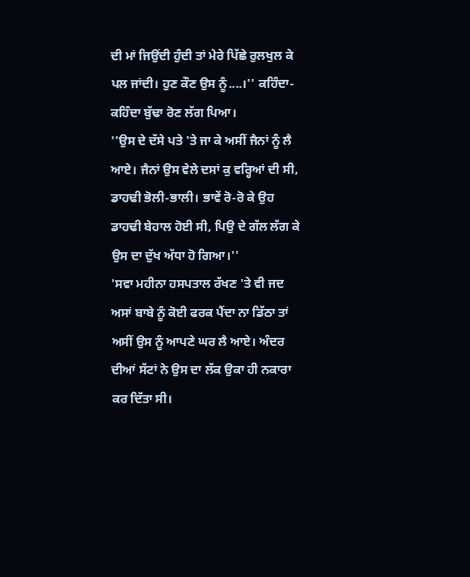ਦੀ ਮਾਂ ਜਿਉਂਦੀ ਹੁੰਦੀ ਤਾਂ ਮੇਰੇ ਪਿੱਛੇ ਰੁਲਖੁਲ ਕੇ ਪਲ ਜਾਂਦੀ। ਹੁਣ ਕੌਣ ਉਸ ਨੂੰ....।'' ਕਹਿੰਦਾ-ਕਹਿੰਦਾ ਬੁੱਢਾ ਰੋਣ ਲੱਗ ਪਿਆ।
''ਉਸ ਦੇ ਦੱਸੇ ਪਤੇ 'ਤੇ ਜਾ ਕੇ ਅਸੀਂ ਜੈਨਾਂ ਨੂੰ ਲੈ ਆਏ। ਜੈਨਾਂ ਉਸ ਵੇਲੇ ਦਸਾਂ ਕੁ ਵਰ੍ਹਿਆਂ ਦੀ ਸੀ, ਡਾਹਢੀ ਭੋਲੀ-ਭਾਲੀ। ਭਾਵੇਂ ਰੋ-ਰੋ ਕੇ ਉਹ ਡਾਹਢੀ ਬੇਹਾਲ ਹੋਈ ਸੀ, ਪਿਉ ਦੇ ਗੱਲ ਲੱਗ ਕੇ ਉਸ ਦਾ ਦੁੱਖ ਅੱਧਾ ਹੋ ਗਿਆ।''
'ਸਵਾ ਮਹੀਨਾ ਹਸਪਤਾਲ ਰੱਖਣ 'ਤੇ ਵੀ ਜਦ ਅਸਾਂ ਬਾਬੇ ਨੂੰ ਕੋਈ ਫਰਕ ਪੈਂਦਾ ਨਾ ਡਿੱਠਾ ਤਾਂ ਅਸੀਂ ਉਸ ਨੂੰ ਆਪਣੇ ਘਰ ਲੈ ਆਏ। ਅੰਦਰ ਦੀਆਂ ਸੱਟਾਂ ਨੇ ਉਸ ਦਾ ਲੱਕ ਉਕਾ ਹੀ ਨਕਾਰਾ ਕਰ ਦਿੱਤਾ ਸੀ।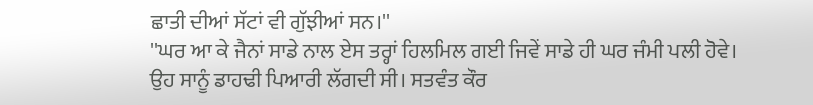ਛਾਤੀ ਦੀਆਂ ਸੱਟਾਂ ਵੀ ਗੁੱਝੀਆਂ ਸਨ।''
''ਘਰ ਆ ਕੇ ਜੈਨਾਂ ਸਾਡੇ ਨਾਲ ਏਸ ਤਰ੍ਹਾਂ ਹਿਲਮਿਲ ਗਈ ਜਿਵੇਂ ਸਾਡੇ ਹੀ ਘਰ ਜੰਮੀ ਪਲੀ ਹੋਵੇ। ਉਹ ਸਾਨੂੰ ਡਾਹਢੀ ਪਿਆਰੀ ਲੱਗਦੀ ਸੀ। ਸਤਵੰਤ ਕੌਰ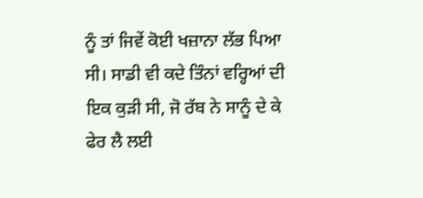ਨੂੰ ਤਾਂ ਜਿਵੇਂ ਕੋਈ ਖਜ਼ਾਨਾ ਲੱਭ ਪਿਆ ਸੀ। ਸਾਡੀ ਵੀ ਕਦੇ ਤਿੰਨਾਂ ਵਰ੍ਹਿਆਂ ਦੀ ਇਕ ਕੁੜੀ ਸੀ, ਜੋ ਰੱਬ ਨੇ ਸਾਨੂੰ ਦੇ ਕੇ ਫੇਰ ਲੈ ਲਈ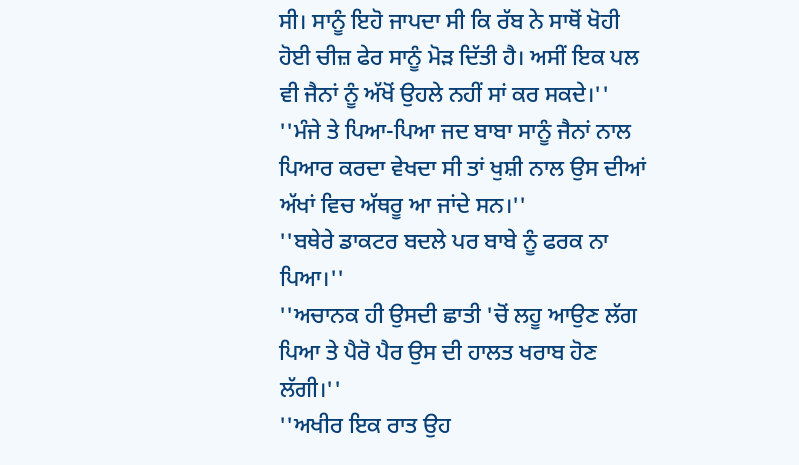ਸੀ। ਸਾਨੂੰ ਇਹੋ ਜਾਪਦਾ ਸੀ ਕਿ ਰੱਬ ਨੇ ਸਾਥੋਂ ਖੋਹੀ ਹੋਈ ਚੀਜ਼ ਫੇਰ ਸਾਨੂੰ ਮੋੜ ਦਿੱਤੀ ਹੈ। ਅਸੀਂ ਇਕ ਪਲ ਵੀ ਜੈਨਾਂ ਨੂੰ ਅੱਖੋਂ ਉਹਲੇ ਨਹੀਂ ਸਾਂ ਕਰ ਸਕਦੇ।''
''ਮੰਜੇ ਤੇ ਪਿਆ-ਪਿਆ ਜਦ ਬਾਬਾ ਸਾਨੂੰ ਜੈਨਾਂ ਨਾਲ ਪਿਆਰ ਕਰਦਾ ਵੇਖਦਾ ਸੀ ਤਾਂ ਖੁਸ਼ੀ ਨਾਲ ਉਸ ਦੀਆਂ ਅੱਖਾਂ ਵਿਚ ਅੱਥਰੂ ਆ ਜਾਂਦੇ ਸਨ।''
''ਬਥੇਰੇ ਡਾਕਟਰ ਬਦਲੇ ਪਰ ਬਾਬੇ ਨੂੰ ਫਰਕ ਨਾ ਪਿਆ।''
''ਅਚਾਨਕ ਹੀ ਉਸਦੀ ਛਾਤੀ 'ਚੋਂ ਲਹੂ ਆਉਣ ਲੱਗ ਪਿਆ ਤੇ ਪੈਰੋ ਪੈਰ ਉਸ ਦੀ ਹਾਲਤ ਖਰਾਬ ਹੋਣ ਲੱਗੀ।''
''ਅਖੀਰ ਇਕ ਰਾਤ ਉਹ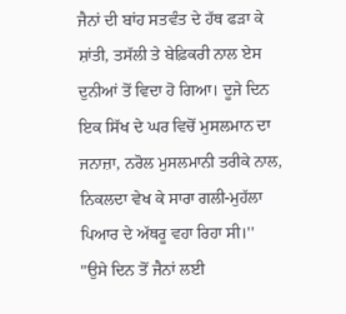ਜੈਨਾਂ ਦੀ ਬਾਂਹ ਸਤਵੰਤ ਦੇ ਹੱਥ ਫੜਾ ਕੇ ਸ਼ਾਂਤੀ, ਤਸੱਲੀ ਤੇ ਬੇਫ਼ਿਕਰੀ ਨਾਲ ਏਸ ਦੁਨੀਆਂ ਤੋਂ ਵਿਦਾ ਹੋ ਗਿਆ। ਦੂਜੇ ਦਿਨ ਇਕ ਸਿੱਖ ਦੇ ਘਰ ਵਿਚੋਂ ਮੁਸਲਮਾਨ ਦਾ ਜਨਾਜ਼ਾ, ਨਰੋਲ ਮੁਸਲਮਾਨੀ ਤਰੀਕੇ ਨਾਲ, ਨਿਕਲਦਾ ਵੇਖ ਕੇ ਸਾਰਾ ਗਲੀ-ਮੁਹੱਲਾ ਪਿਆਰ ਦੇ ਅੱਥਰੂ ਵਹਾ ਰਿਹਾ ਸੀ।''
''ਉਸੇ ਦਿਨ ਤੋਂ ਜੈਨਾਂ ਲਈ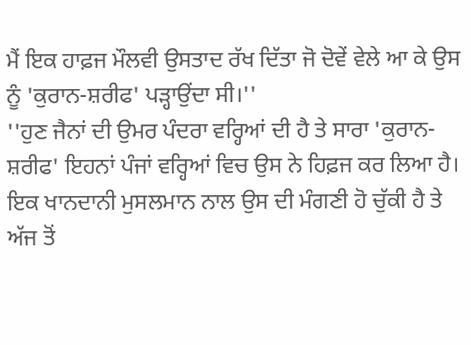ਮੈਂ ਇਕ ਹਾਫ਼ਜ ਮੌਲਵੀ ਉਸਤਾਦ ਰੱਖ ਦਿੱਤਾ ਜੋ ਦੋਵੇਂ ਵੇਲੇ ਆ ਕੇ ਉਸ ਨੂੰ 'ਕੁਰਾਨ-ਸ਼ਰੀਫ' ਪੜ੍ਹਾਉਂਦਾ ਸੀ।''
''ਹੁਣ ਜੈਨਾਂ ਦੀ ਉਮਰ ਪੰਦਰਾ ਵਰ੍ਹਿਆਂ ਦੀ ਹੈ ਤੇ ਸਾਰਾ 'ਕੁਰਾਨ-ਸ਼ਰੀਫ' ਇਹਨਾਂ ਪੰਜਾਂ ਵਰ੍ਹਿਆਂ ਵਿਚ ਉਸ ਨੇ ਹਿਫ਼ਜ ਕਰ ਲਿਆ ਹੈ। ਇਕ ਖਾਨਦਾਨੀ ਮੁਸਲਮਾਨ ਨਾਲ ਉਸ ਦੀ ਮੰਗਣੀ ਹੋ ਚੁੱਕੀ ਹੈ ਤੇ ਅੱਜ ਤੋਂ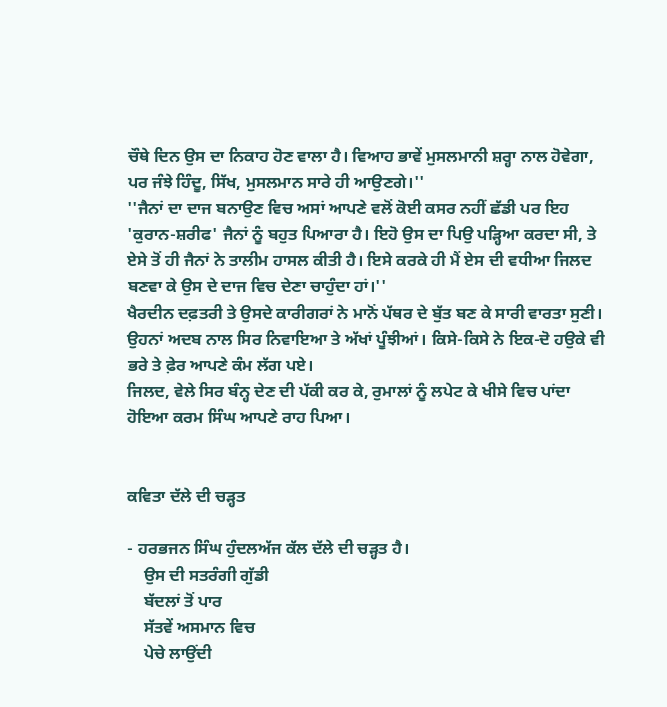ਚੌਥੇ ਦਿਨ ਉਸ ਦਾ ਨਿਕਾਹ ਹੋਣ ਵਾਲਾ ਹੈ। ਵਿਆਹ ਭਾਵੇਂ ਮੁਸਲਮਾਨੀ ਸ਼ਰ੍ਹਾ ਨਾਲ ਹੋਵੇਗਾ, ਪਰ ਜੰਝੇ ਹਿੰਦੂ, ਸਿੱਖ, ਮੁਸਲਮਾਨ ਸਾਰੇ ਹੀ ਆਉਣਗੇ।''
''ਜੈਨਾਂ ਦਾ ਦਾਜ ਬਨਾਉਣ ਵਿਚ ਅਸਾਂ ਆਪਣੇ ਵਲੋਂ ਕੋਈ ਕਸਰ ਨਹੀਂ ਛੱਡੀ ਪਰ ਇਹ 'ਕੁਰਾਨ-ਸ਼ਰੀਫ' ਜੈਨਾਂ ਨੂੰ ਬਹੁਤ ਪਿਆਰਾ ਹੈ। ਇਹੋ ਉਸ ਦਾ ਪਿਉ ਪੜ੍ਹਿਆ ਕਰਦਾ ਸੀ, ਤੇ ਏਸੇ ਤੋਂ ਹੀ ਜੈਨਾਂ ਨੇ ਤਾਲੀਮ ਹਾਸਲ ਕੀਤੀ ਹੈ। ਇਸੇ ਕਰਕੇ ਹੀ ਮੈਂ ਏਸ ਦੀ ਵਧੀਆ ਜਿਲਦ ਬਣਵਾ ਕੇ ਉਸ ਦੇ ਦਾਜ ਵਿਚ ਦੇਣਾ ਚਾਹੁੰਦਾ ਹਾਂ।''
ਖੈਰਦੀਨ ਦਫ਼ਤਰੀ ਤੇ ਉਸਦੇ ਕਾਰੀਗਰਾਂ ਨੇ ਮਾਨੋਂ ਪੱਥਰ ਦੇ ਬੁੱਤ ਬਣ ਕੇ ਸਾਰੀ ਵਾਰਤਾ ਸੁਣੀ। ਉਹਨਾਂ ਅਦਬ ਨਾਲ ਸਿਰ ਨਿਵਾਇਆ ਤੇ ਅੱਖਾਂ ਪੂੰਝੀਆਂ। ਕਿਸੇ-ਕਿਸੇ ਨੇ ਇਕ-ਦੋ ਹਉਕੇ ਵੀ ਭਰੇ ਤੇ ਫ਼ੇਰ ਆਪਣੇ ਕੰਮ ਲੱਗ ਪਏ।
ਜਿਲਦ, ਵੇਲੇ ਸਿਰ ਬੰਨ੍ਹ ਦੇਣ ਦੀ ਪੱਕੀ ਕਰ ਕੇ, ਰੁਮਾਲਾਂ ਨੂੰ ਲਪੇਟ ਕੇ ਖੀਸੇ ਵਿਚ ਪਾਂਦਾ ਹੋਇਆ ਕਰਮ ਸਿੰਘ ਆਪਣੇ ਰਾਹ ਪਿਆ।


ਕਵਿਤਾ ਦੱਲੇ ਦੀ ਚੜ੍ਹਤ

- ਹਰਭਜਨ ਸਿੰਘ ਹੁੰਦਲਅੱਜ ਕੱਲ ਦੱਲੇ ਦੀ ਚੜ੍ਹਤ ਹੈ।
    ਉਸ ਦੀ ਸਤਰੰਗੀ ਗੁੱਡੀ
    ਬੱਦਲਾਂ ਤੋਂ ਪਾਰ
    ਸੱਤਵੇਂ ਅਸਮਾਨ ਵਿਚ
    ਪੇਚੇ ਲਾਉਂਦੀ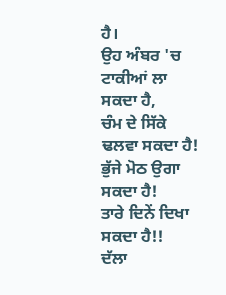ਹੈ।
ਉਹ ਅੰਬਰ 'ਚ
ਟਾਕੀਆਂ ਲਾ ਸਕਦਾ ਹੈ,
ਚੰਮ ਦੇ ਸਿੱਕੇ ਢਲਵਾ ਸਕਦਾ ਹੈ!
ਭੁੱਜੇ ਮੋਠ ਉਗਾ ਸਕਦਾ ਹੈ!
ਤਾਰੇ ਦਿਨੇਂ ਦਿਖਾ ਸਕਦਾ ਹੈ!!
ਦੱਲਾ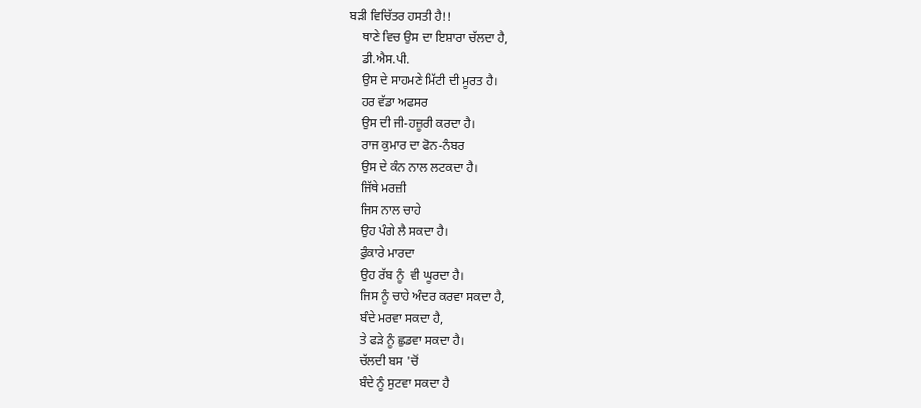ਬੜੀ ਵਿਚਿੱਤਰ ਹਸਤੀ ਹੈ!!
    ਥਾਣੇ ਵਿਚ ਉਸ ਦਾ ਇਸ਼ਾਰਾ ਚੱਲਦਾ ਹੈ,
    ਡੀ.ਐਸ.ਪੀ.
    ਉਸ ਦੇ ਸਾਹਮਣੇ ਮਿੱਟੀ ਦੀ ਮੂਰਤ ਹੈ।
    ਹਰ ਵੱਡਾ ਅਫਸਰ
    ਉਸ ਦੀ ਜੀ-ਹਜ਼ੂਰੀ ਕਰਦਾ ਹੈ।
    ਰਾਜ ਕੁਮਾਰ ਦਾ ਫੋਨ-ਨੰਬਰ
    ਉਸ ਦੇ ਕੰਨ ਨਾਲ ਲਟਕਦਾ ਹੈ।
    ਜਿੱਥੇ ਮਰਜ਼ੀ
    ਜਿਸ ਨਾਲ ਚਾਹੇ
    ਉਹ ਪੰਗੇ ਲੈ ਸਕਦਾ ਹੈ।
    ਫੁੰਕਾਰੇ ਮਾਰਦਾ
    ਉਹ ਰੱਬ ਨੂੰ  ਵੀ ਘੂਰਦਾ ਹੈ।
    ਜਿਸ ਨੂੰ ਚਾਹੇ ਅੰਦਰ ਕਰਵਾ ਸਕਦਾ ਹੈ,
    ਬੰਦੇ ਮਰਵਾ ਸਕਦਾ ਹੈ,
    ਤੇ ਫੜੇ ਨੂੰ ਛੁਡਵਾ ਸਕਦਾ ਹੈ।
    ਚੱਲਦੀ ਬਸ 'ਚੋਂ
    ਬੰਦੇ ਨੂੰ ਸੁਟਵਾ ਸਕਦਾ ਹੈ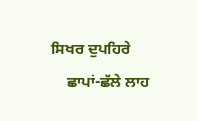ਸਿਖਰ ਦੁਪਹਿਰੇ
    ਛਾਪਾਂ-ਛੱਲੇ ਲਾਹ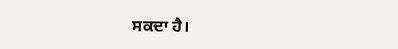ਸਕਦਾ ਹੈ।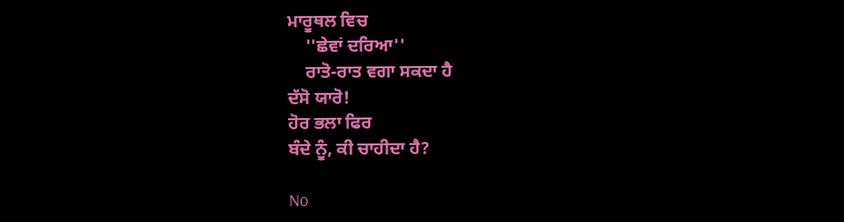ਮਾਰੂਥਲ ਵਿਚ
    ''ਛੇਵਾਂ ਦਰਿਆ''
    ਰਾਤੋ-ਰਾਤ ਵਗਾ ਸਕਦਾ ਹੈ
ਦੱਸੋ ਯਾਰੋ!
ਹੋਰ ਭਲਾ ਫਿਰ
ਬੰਦੇ ਨੂੰ, ਕੀ ਚਾਹੀਦਾ ਹੈ?

No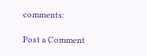comments:

Post a Comment